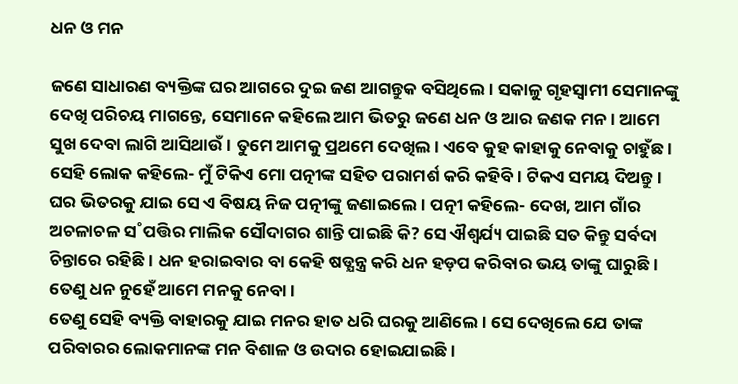ଧନ ଓ ମନ

ଜଣେ ସାଧାରଣ ବ୍ୟକ୍ତିଙ୍କ ଘର ଆଗରେ ଦୁଇ ଜଣ ଆଗନ୍ତୁକ ବସିଥିଲେ। ସକାଳୁ ଗୃହସ୍ବାମୀ ସେମାନଙ୍କୁ ଦେଖି ପରିଚୟ ମାଗନ୍ତେ, ସେମାନେ କହିଲେ ଆମ ଭିତରୁ ଜଣେ ଧନ ଓ ଆର ଜଣକ ମନ। ଆମେ ସୁଖ ଦେବା ଲାଗି ଆସିଥାଉଁ। ତୁମେ ଆମକୁ ପ୍ରଥମେ ଦେଖିଲ। ଏବେ କୁହ କାହାକୁ ନେବାକୁ ଚାହୁଁଛ।
ସେହି ଲୋକ କହିଲେ- ମୁଁ ଟିକିଏ ମୋ ପତ୍ନୀଙ୍କ ସହିତ ପରାମର୍ଶ କରି କହିବି। ଟିକଏ ସମୟ ଦିଅନ୍ତୁ।
ଘର ଭିତରକୁ ଯାଇ ସେ ଏ ବିଷୟ ନିଜ ପତ୍ନୀଙ୍କୁ ଜଣାଇଲେ। ପତ୍ନୀ କହିଲେ- ଦେଖ, ଆମ ଗାଁର ଅଚଳାଚଳ ସ˚ପତ୍ତିର ମାଲିକ ସୌଦାଗର ଶାନ୍ତି ପାଇଛି କି? ସେ ଐଶ୍ବର୍ଯ୍ୟ ପାଇଛି ସତ କିନ୍ତୁ ସର୍ବଦା ଚିନ୍ତାରେ ରହିଛି। ଧନ ହରାଇବାର ବା କେହି ଷଡ୍ଯନ୍ତ୍ର କରି ଧନ ହଡ଼ପ କରିବାର ଭୟ ତାଙ୍କୁ ଘାରୁଛି। ତେଣୁ ଧନ ନୁହେଁ ଆମେ ମନକୁ ନେବା।
ତେଣୁ ସେହି ବ୍ୟକ୍ତି ବାହାରକୁ ଯାଇ ମନର ହାତ ଧରି ଘରକୁ ଆଣିଲେ। ସେ ଦେଖିଲେ ଯେ ତାଙ୍କ ପରିବାରର ଲୋକମାନଙ୍କ ମନ ବିଶାଳ ଓ ଉଦାର ହୋଇଯାଇଛି।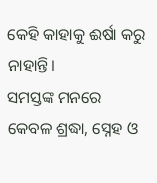କେହି କାହାକୁ ଈର୍ଷା କରୁ ନାହାନ୍ତି।
ସମସ୍ତଙ୍କ ମନରେ କେବଳ ଶ୍ରଦ୍ଧା, ସ୍ନେହ ଓ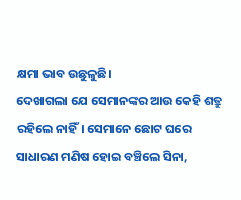କ୍ଷମା ଭାବ ଉଛୁଳୁଛି।
ଦେଖାଗଲା ଯେ ସେମାନଙ୍କର ଆଉ କେହି ଶତ୍ରୁ ରହିଲେ ନାହିଁ। ସେମାନେ ଛୋଟ ଘରେ ସାଧାରଣ ମଣିଷ ହୋଇ ବଞ୍ଚିଲେ ସିନା,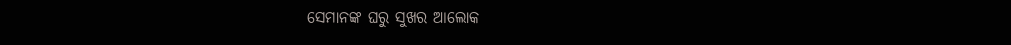ସେମାନଙ୍କ ଘରୁ ସୁଖର ଆଲୋକ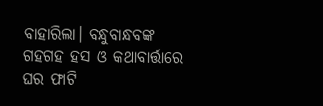ବାହାରିଲା। ବନ୍ଧୁବାନ୍ଧବଙ୍କ ଗହଗହ ହସ ଓ କଥାବାର୍ତ୍ତାରେ ଘର ଫାଟି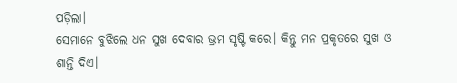ପଡ଼ିଲା।
ସେମାନେ ବୁଝିଲେ ଧନ ସୁଖ ଦେବାର ଭ୍ରମ ସୃଷ୍ଟି କରେ। କିନ୍ତୁ ମନ ପ୍ରକୃତରେ ସୁଖ ଓ ଶାନ୍ତି ଦିଏ।